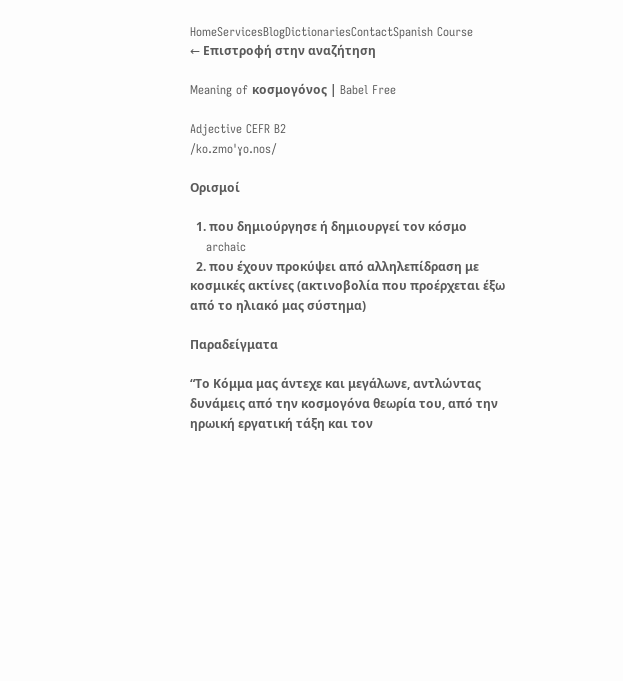HomeServicesBlogDictionariesContactSpanish Course
← Επιστροφή στην αναζήτηση

Meaning of κοσμογόνος | Babel Free

Adjective CEFR B2
/ko.zmoˈɣo.nos/

Ορισμοί

  1. που δημιούργησε ή δημιουργεί τον κόσμο
    archaic
  2. που έχουν προκύψει από αλληλεπίδραση με κοσμικές ακτίνες (ακτινοβολία που προέρχεται έξω από το ηλιακό μας σύστημα)

Παραδείγματα

“Το Κόμμα μας άντεχε και μεγάλωνε, αντλώντας δυνάμεις από την κοσμογόνα θεωρία του, από την ηρωική εργατική τάξη και τον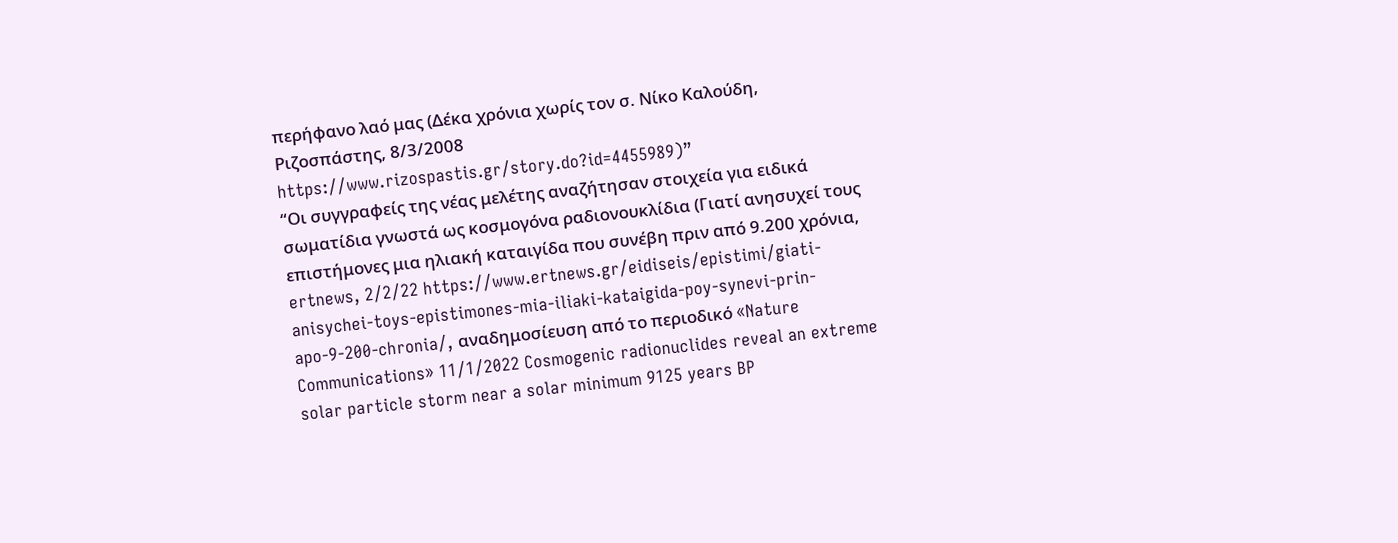περήφανο λαό μας (Δέκα χρόνια χωρίς τον σ. Νίκο Καλούδη, Ριζοσπάστης, 8/3/2008 https://www.rizospastis.gr/story.do?id=4455989)”
“Οι συγγραφείς της νέας μελέτης αναζήτησαν στοιχεία για ειδικά σωματίδια γνωστά ως κοσμογόνα ραδιονουκλίδια (Γιατί ανησυχεί τους επιστήμονες μια ηλιακή καταιγίδα που συνέβη πριν από 9.200 χρόνια, ertnews, 2/2/22 https://www.ertnews.gr/eidiseis/epistimi/giati-anisychei-toys-epistimones-mia-iliaki-kataigida-poy-synevi-prin-apo-9-200-chronia/, αναδημοσίευση από το περιοδικό «Nature Communications» 11/1/2022 Cosmogenic radionuclides reveal an extreme solar particle storm near a solar minimum 9125 years BP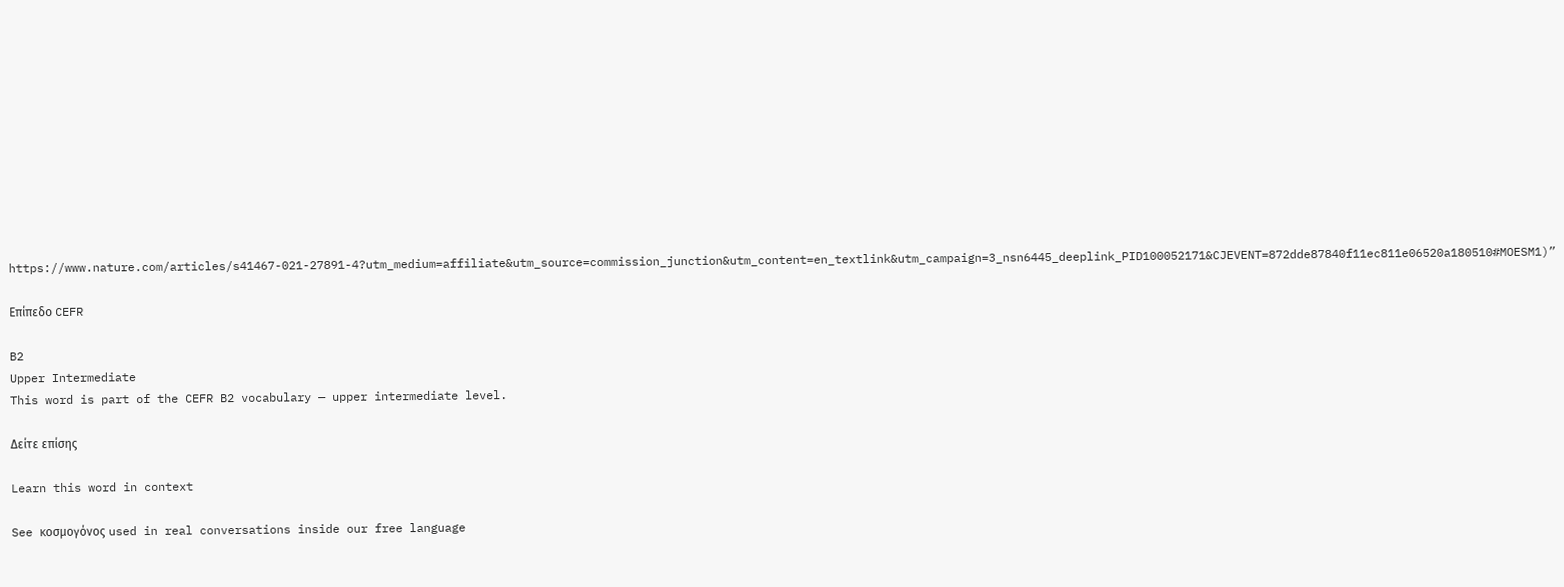https://www.nature.com/articles/s41467-021-27891-4?utm_medium=affiliate&utm_source=commission_junction&utm_content=en_textlink&utm_campaign=3_nsn6445_deeplink_PID100052171&CJEVENT=872dde87840f11ec811e06520a180510#MOESM1)”

Επίπεδο CEFR

B2
Upper Intermediate
This word is part of the CEFR B2 vocabulary — upper intermediate level.

Δείτε επίσης

Learn this word in context

See κοσμογόνος used in real conversations inside our free language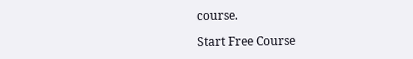course.

Start Free Course